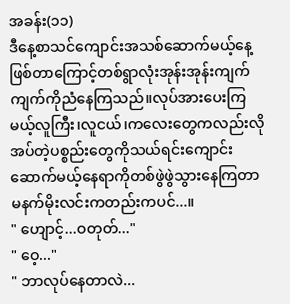အခန်း(၁၁)
ဒီနေ့စာသင်ကျောင်းအသစ်ဆောက်မယ့်နေ့ဖြစ်တာကြောင့်တစ်ရွာလုံးအုန်းအုန်းကျက်ကျက်ကိုညံနေကြသည်။လုပ်အားပေးကြမယ့်လူကြီး၊လူငယ်၊ကလေးတွေကလည်းလိုအပ်တဲ့ပစ္စည်းတွေကိုသယ်ရင်းကျောင်းဆောက်မယ့်နေရာကိုတစ်ဖွဲဖွဲသွားနေကြတာမနက်မိုးလင်းကတည်းကပင်...။
" ဟျောင့်...ဝတုတ်..."
" ဝေ့..."
" ဘာလုပ်နေတာလဲ...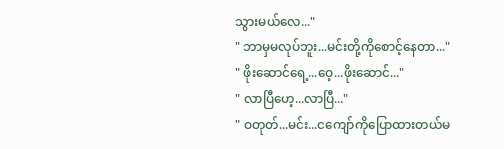သွားမယ်လေ..."
" ဘာမှမလုပ်ဘူး...မင်းတို့ကိုစောင့်နေတာ..."
" ဖိုးဆောင်ရေ့...ဝေ့...ဖိုးဆောင်..."
" လာပြီဟေ့...လာပြီ..."
" ဝတုတ်...မင်း...ငကျော်ကိုပြောထားတယ်မ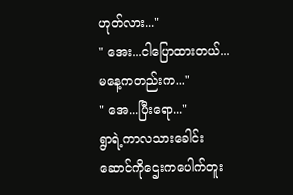ဟုတ်လား..."
" အေး...ငါပြောထားတယ်...မနေ့ကတည်းက..."
" အေ...ပြီးရော..."
ရွာရဲ့ကာလသားခေါင်းဆောင်ကိုဌေးကပေါက်တူး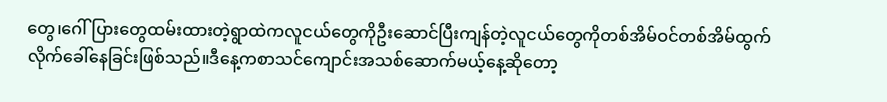တွေ၊ဂေါ်ပြားတွေထမ်းထားတဲ့ရွာထဲကလူငယ်တွေကိုဦးဆောင်ပြီးကျန်တဲ့လူငယ်တွေကိုတစ်အိမ်ဝင်တစ်အိမ်ထွက်လိုက်ခေါ်နေခြင်းဖြစ်သည်။ဒီနေ့ကစာသင်ကျောင်းအသစ်ဆောက်မယ့်နေ့ဆိုတော့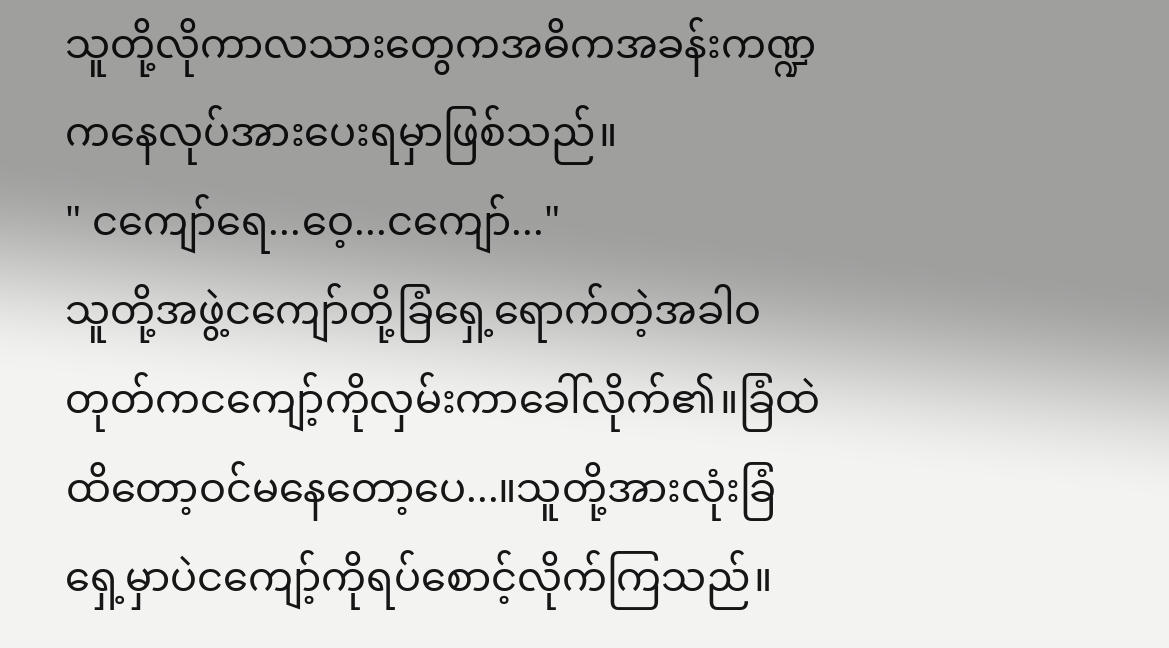သူတို့လိုကာလသားတွေကအဓိကအခန်းကဏ္ဍကနေလုပ်အားပေးရမှာဖြစ်သည်။
" ငကျော်ရေ...ဝေ့...ငကျော်..."
သူတို့အဖွဲ့ငကျော်တို့ခြံရှေ့ရောက်တဲ့အခါဝတုတ်ကငကျော့်ကိုလှမ်းကာခေါ်လိုက်၏။ခြံထဲထိတော့ဝင်မနေတော့ပေ...။သူတို့အားလုံးခြံရှေ့မှာပဲငကျော့်ကိုရပ်စောင့်လိုက်ကြသည်။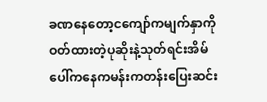ခဏနေတော့ငကျော်ကမျက်နှာကိုဝတ်ထားတဲ့ပုဆိုးနဲ့သုတ်ရင်းအိမ်ပေါ်ကနေကမန်းကတန်းပြေးဆင်း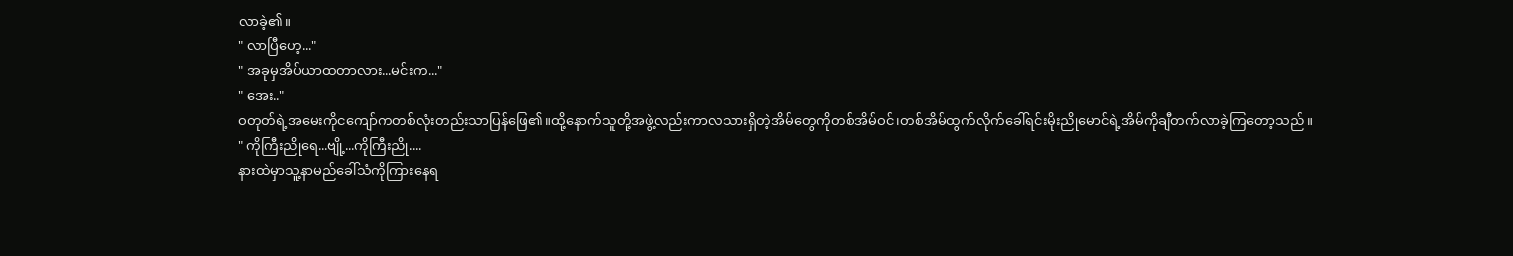လာခဲ့၏။
" လာပြီဟေ့..."
" အခုမှအိပ်ယာထတာလား...မင်းက..."
" အေး.."
ဝတုတ်ရဲ့အမေးကိုငကျော်ကတစ်လုံးတည်းသာပြန်ဖြေ၏။ထို့နောက်သူတို့အဖွဲ့လည်းကာလသားရှိတဲ့အိမ်တွေကိုတစ်အိမ်ဝင်၊တစ်အိမ်ထွက်လိုက်ခေါ်ရင်းမိုးညိုမောင်ရဲ့အိမ်ကိုချီတက်လာခဲ့ကြတော့သည်။
" ကိုကြီးညိုရေ...ဗျို့...ကိုကြီးညို....
နားထဲမှာသူ့နာမည်ခေါ်သံကိုကြားနေရ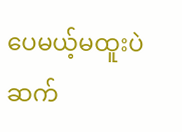ပေမယ့်မထူးပဲဆက်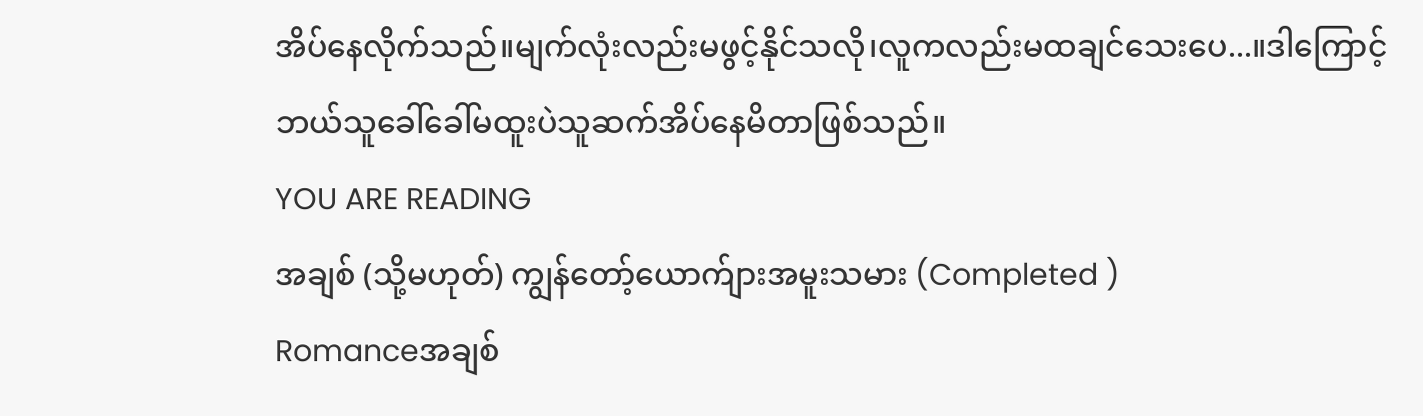အိပ်နေလိုက်သည်။မျက်လုံးလည်းမဖွင့်နိုင်သလို၊လူကလည်းမထချင်သေးပေ...။ဒါကြောင့်ဘယ်သူခေါ်ခေါ်မထူးပဲသူဆက်အိပ်နေမိတာဖြစ်သည်။
YOU ARE READING
အချစ် (သို့မဟုတ်) ကျွန်တော့်ယောက်ျားအမူးသမား (Completed )
Romanceအချစ်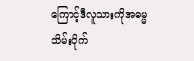ကြောင့်ဒီလူသားကိုအဓမ္မသိမ်းပိုက်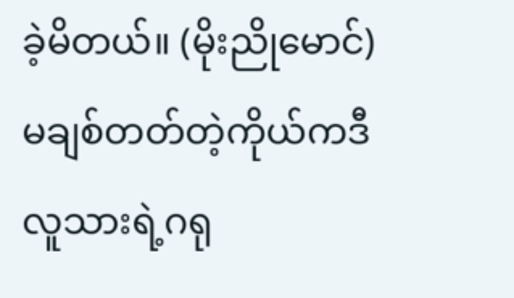ခဲ့မိတယ်။ (မိုးညိုမောင်) မချစ်တတ်တဲ့ကိုယ်ကဒီလူသားရဲ့ဂရု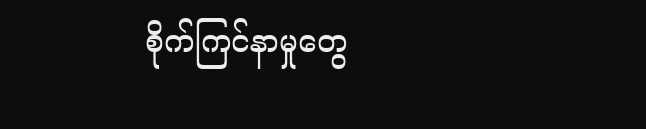စိုက်ကြင်နာမှုတွေ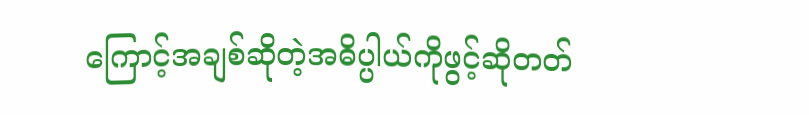ကြောင့်အချစ်ဆိုတဲ့အဓိပ္ပါယ်ကိုဖွင့်ဆိုတတ်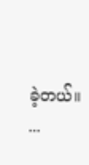ခဲ့တယ်။ ...